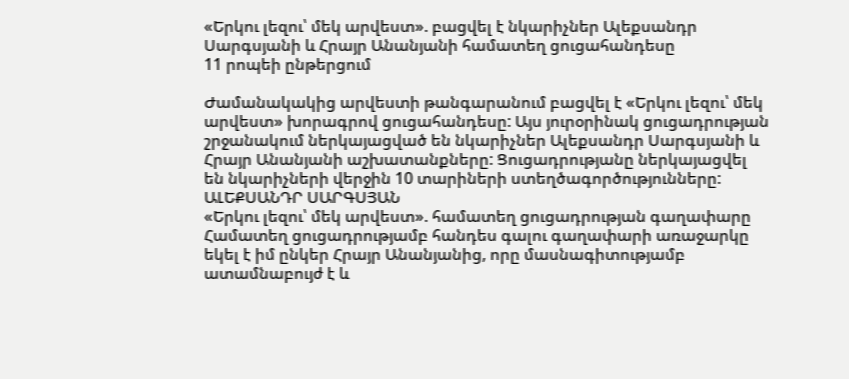«Երկու լեզու՝ մեկ արվեստ». բացվել է նկարիչներ Ալեքսանդր Սարգսյանի և Հրայր Անանյանի համատեղ ցուցահանդեսը
11 րոպեի ընթերցում

Ժամանակակից արվեստի թանգարանում բացվել է «Երկու լեզու՝ մեկ արվեստ» խորագրով ցուցահանդեսը: Այս յուրօրինակ ցուցադրության շրջանակում ներկայացված են նկարիչներ Ալեքսանդր Սարգսյանի և Հրայր Անանյանի աշխատանքները: Ցուցադրությանը ներկայացվել են նկարիչների վերջին 10 տարիների ստեղծագործությունները:
ԱԼԵՔՍԱՆԴՐ ՍԱՐԳՍՅԱՆ
«Երկու լեզու՝ մեկ արվեստ». համատեղ ցուցադրության գաղափարը
Համատեղ ցուցադրությամբ հանդես գալու գաղափարի առաջարկը եկել է իմ ընկեր Հրայր Անանյանից, որը մասնագիտությամբ ատամնաբույժ է և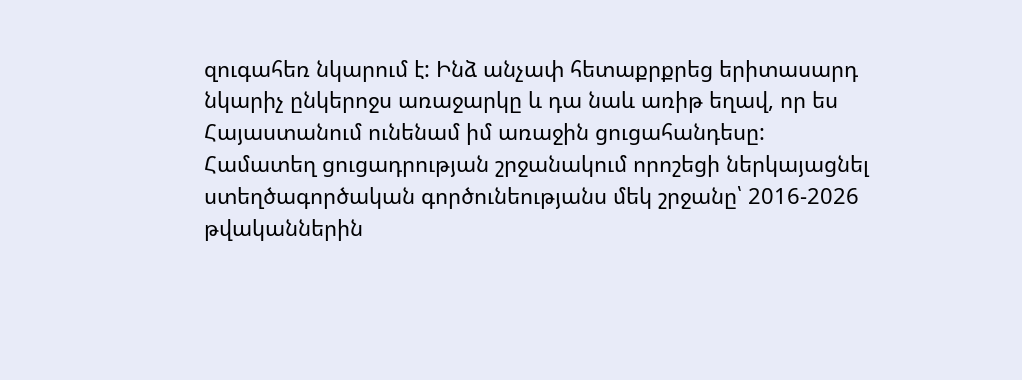զուգահեռ նկարում է: Ինձ անչափ հետաքրքրեց երիտասարդ նկարիչ ընկերոջս առաջարկը և դա նաև առիթ եղավ, որ ես Հայաստանում ունենամ իմ առաջին ցուցահանդեսը:
Համատեղ ցուցադրության շրջանակում որոշեցի ներկայացնել ստեղծագործական գործունեությանս մեկ շրջանը՝ 2016-2026 թվականներին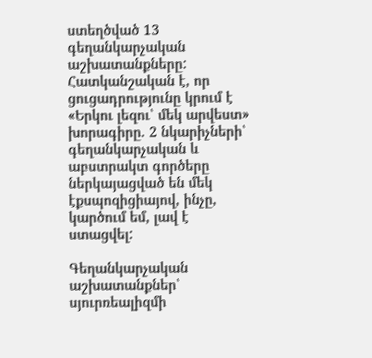ստեղծված 13 գեղանկարչական աշխատանքները: Հատկանշական է, որ ցուցադրությունը կրում է «Երկու լեզու՝ մեկ արվեստ» խորագիրը. 2 նկարիչների՝ գեղանկարչական և աբստրակտ գործերը ներկայացված են մեկ էքսպոզիցիայով, ինչը, կարծում եմ, լավ է ստացվել:

Գեղանկարչական աշխատանքներ՝ սյուրռեալիզմի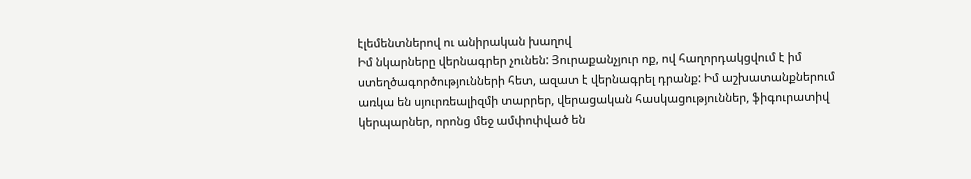էլեմենտներով ու անիրական խաղով
Իմ նկարները վերնագրեր չունեն: Յուրաքանչյուր ոք, ով հաղորդակցվում է իմ ստեղծագործությունների հետ, ազատ է վերնագրել դրանք: Իմ աշխատանքներում առկա են սյուրռեալիզմի տարրեր, վերացական հասկացություններ, ֆիգուրատիվ կերպարներ, որոնց մեջ ամփոփված են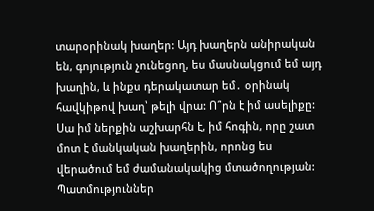տարօրինակ խաղեր: Այդ խաղերն անիրական են, գոյություն չունեցող, ես մասնակցում եմ այդ խաղին, և ինքս դերակատար եմ․ օրինակ հավկիթով խաղ՝ թելի վրա: Ո՞րն է իմ ասելիքը: Սա իմ ներքին աշխարհն է, իմ հոգին, որը շատ մոտ է մանկական խաղերին, որոնց ես վերածում եմ ժամանակակից մտածողության: Պատմություններ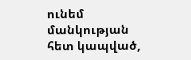ունեմ մանկության հետ կապված,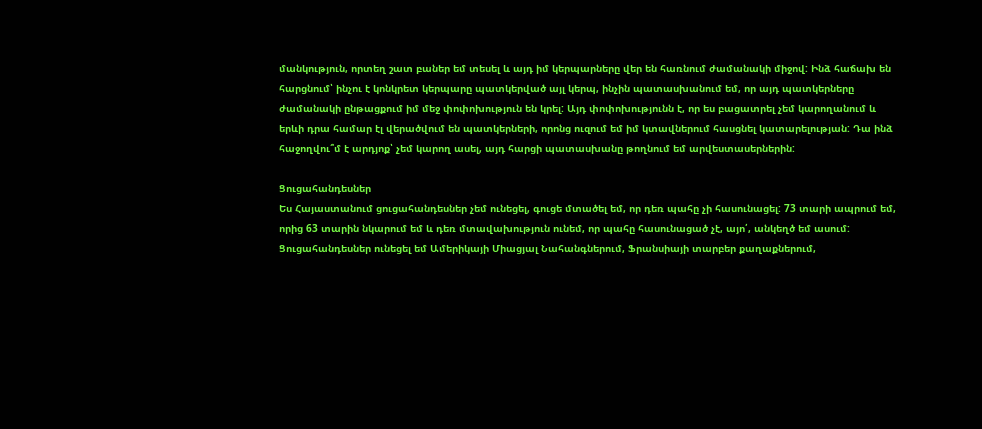մանկություն, որտեղ շատ բաներ եմ տեսել և այդ իմ կերպարները վեր են հառնում ժամանակի միջով: Ինձ հաճախ են հարցնում՝ ինչու է կոնկրետ կերպարը պատկերված այլ կերպ, ինչին պատասխանում եմ, որ այդ պատկերները ժամանակի ընթացքում իմ մեջ փոփոխություն են կրել: Այդ փոփոխությունն է, որ ես բացատրել չեմ կարողանում և երևի դրա համար էլ վերածվում են պատկերների, որոնց ուզում եմ իմ կտավներում հասցնել կատարելության: Դա ինձ հաջողվու՞մ է արդյոք՝ չեմ կարող ասել, այդ հարցի պատասխանը թողնում եմ արվեստասերներին:

Ցուցահանդեսներ
Ես Հայաստանում ցուցահանդեսներ չեմ ունեցել, գուցե մտածել եմ, որ դեռ պահը չի հասունացել: 73 տարի ապրում եմ, որից 63 տարին նկարում եմ և դեռ մտավախություն ունեմ, որ պահը հասունացած չէ, այո՛, անկեղծ եմ ասում:
Ցուցահանդեսներ ունեցել եմ Ամերիկայի Միացյալ Նահանգներում, Ֆրանսիայի տարբեր քաղաքներում,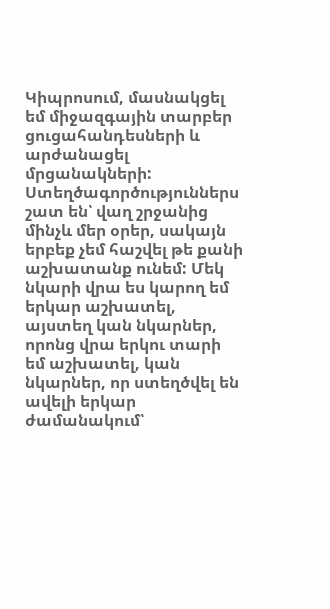Կիպրոսում, մասնակցել եմ միջազգային տարբեր ցուցահանդեսների և արժանացել մրցանակների:
Ստեղծագործություններս շատ են՝ վաղ շրջանից մինչև մեր օրեր, սակայն երբեք չեմ հաշվել թե քանի աշխատանք ունեմ: Մեկ նկարի վրա ես կարող եմ երկար աշխատել, այստեղ կան նկարներ, որոնց վրա երկու տարի եմ աշխատել, կան նկարներ, որ ստեղծվել են ավելի երկար ժամանակում՝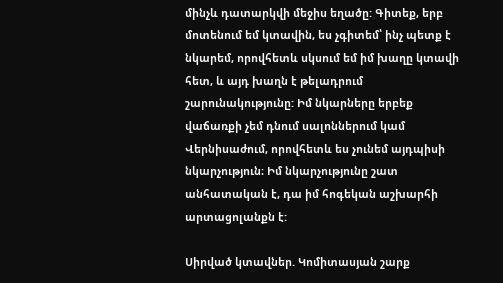մինչև դատարկվի մեջիս եղածը: Գիտեք, երբ մոտենում եմ կտավին, ես չգիտեմ՝ ինչ պետք է նկարեմ, որովհետև սկսում եմ իմ խաղը կտավի հետ, և այդ խաղն է թելադրում շարունակությունը: Իմ նկարները երբեք վաճառքի չեմ դնում սալոններում կամ Վերնիսաժում, որովհետև ես չունեմ այդպիսի նկարչություն։ Իմ նկարչությունը շատ անհատական է, դա իմ հոգեկան աշխարհի արտացոլանքն է:

Սիրված կտավներ. Կոմիտասյան շարք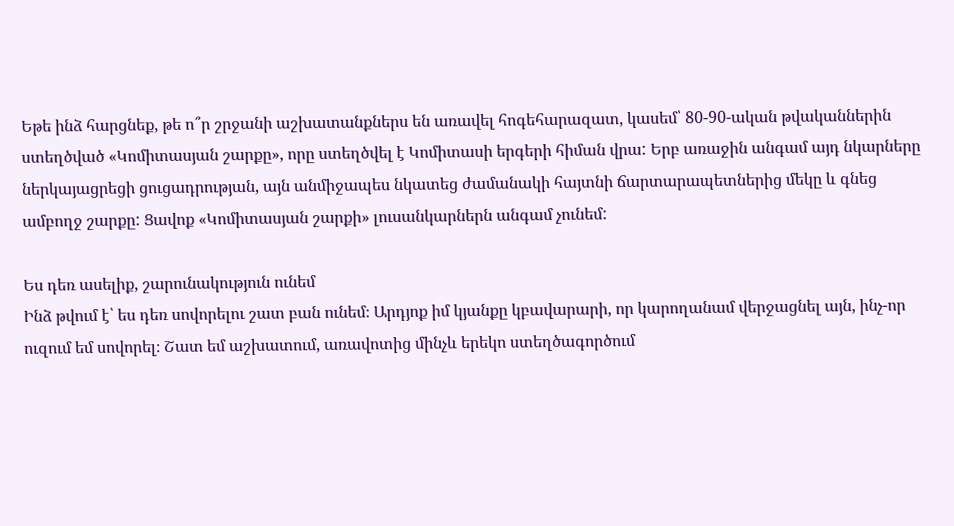Եթե ինձ հարցնեք, թե ո՞ր շրջանի աշխատանքներս են առավել հոգեհարազատ, կասեմ՝ 80-90-ական թվականներին ստեղծված «Կոմիտասյան շարքը», որը ստեղծվել է Կոմիտասի երգերի հիման վրա: Երբ առաջին անգամ այդ նկարները ներկայացրեցի ցուցադրության, այն անմիջապես նկատեց ժամանակի հայտնի ճարտարապետներից մեկը և գնեց ամբողջ շարքը: Ցավոք «Կոմիտասյան շարքի» լուսանկարներն անգամ չունեմ:

Ես դեռ ասելիք, շարունակություն ունեմ
Ինձ թվում է՝ ես դեռ սովորելու շատ բան ունեմ։ Արդյոք իմ կյանքը կբավարարի, որ կարողանամ վերջացնել այն, ինչ-որ ուզում եմ սովորել։ Շատ եմ աշխատում, առավոտից մինչև երեկո ստեղծագործում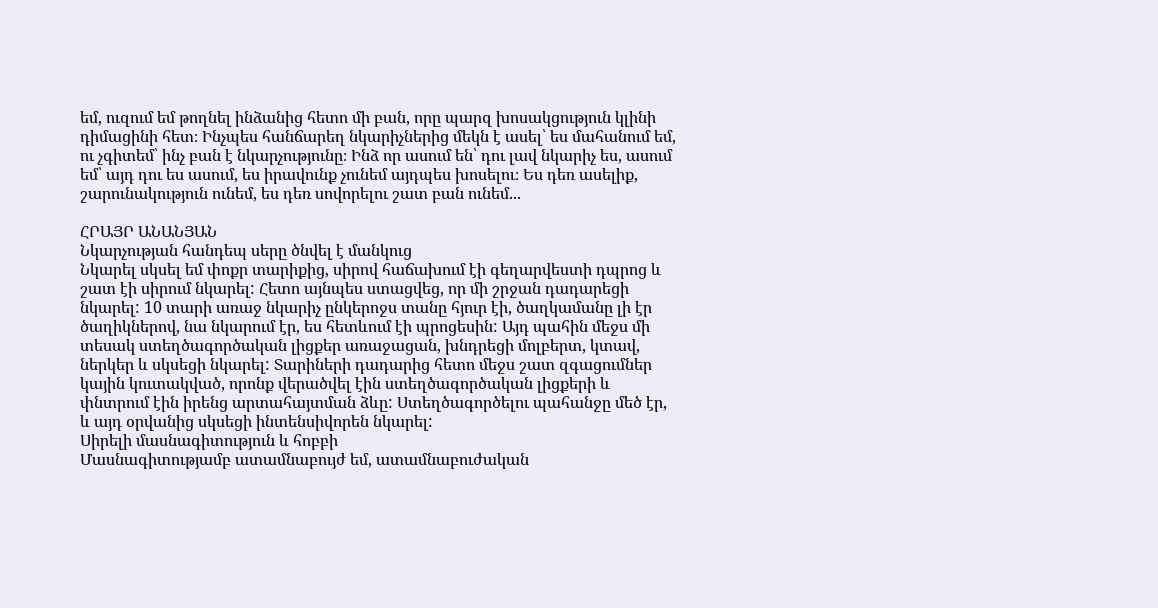եմ, ուզում եմ թողնել ինձանից հետո մի բան, որը պարզ խոսակցություն կլինի դիմացինի հետ։ Ինչպես հանճարեղ նկարիչներից մեկն է ասել՝ ես մահանում եմ, ու չգիտեմ՝ ինչ բան է նկարչությունը։ Ինձ որ ասում են՝ դու լավ նկարիչ ես, ասում եմ՝ այդ դու ես ասում, ես իրավունք չունեմ այդպես խոսելու։ Ես դեռ ասելիք, շարունակություն ունեմ, ես դեռ սովորելու շատ բան ունեմ...

ՀՐԱՅՐ ԱՆԱՆՅԱՆ
Նկարչության հանդեպ սերը ծնվել է մանկուց
Նկարել սկսել եմ փոքր տարիքից, սիրով հաճախում էի գեղարվեստի դպրոց և շատ էի սիրում նկարել: Հետո այնպես ստացվեց, որ մի շրջան դադարեցի նկարել: 10 տարի առաջ նկարիչ ընկերոջս տանը հյուր էի, ծաղկամանը լի էր ծաղիկներով, նա նկարում էր, ես հետևում էի պրոցեսին: Այդ պահին մեջս մի տեսակ ստեղծագործական լիցքեր առաջացան, խնդրեցի մոլբերտ, կտավ, ներկեր և սկսեցի նկարել: Տարիների դադարից հետո մեջս շատ զգացումներ կային կուտակված, որոնք վերածվել էին ստեղծագործական լիցքերի և փնտրում էին իրենց արտահայտման ձևը: Ստեղծագործելու պահանջը մեծ էր, և այդ օրվանից սկսեցի ինտենսիվորեն նկարել:
Սիրելի մասնագիտություն և հոբբի
Մասնագիտությամբ ատամնաբույժ եմ, ատամնաբուժական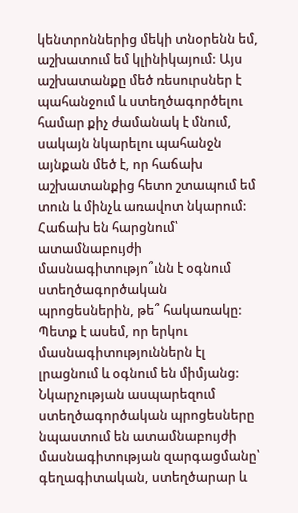կենտրոններից մեկի տնօրենն եմ, աշխատում եմ կլինիկայում: Այս աշխատանքը մեծ ռեսուրսներ է պահանջում և ստեղծագործելու համար քիչ ժամանակ է մնում, սակայն նկարելու պահանջն այնքան մեծ է, որ հաճախ աշխատանքից հետո շտապում եմ տուն և մինչև առավոտ նկարում:
Հաճախ են հարցնում՝ ատամնաբույժի մասնագիտությո՞ւնն է օգնում ստեղծագործական պրոցեսներին, թե՞ հակառակը: Պետք է ասեմ, որ երկու մասնագիտություններն էլ լրացնում և օգնում են միմյանց: Նկարչության ասպարեզում ստեղծագործական պրոցեսները նպաստում են ատամնաբույժի մասնագիտության զարգացմանը՝ գեղագիտական, ստեղծարար և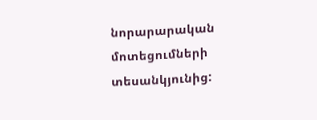նորարարական մոտեցումների տեսանկյունից: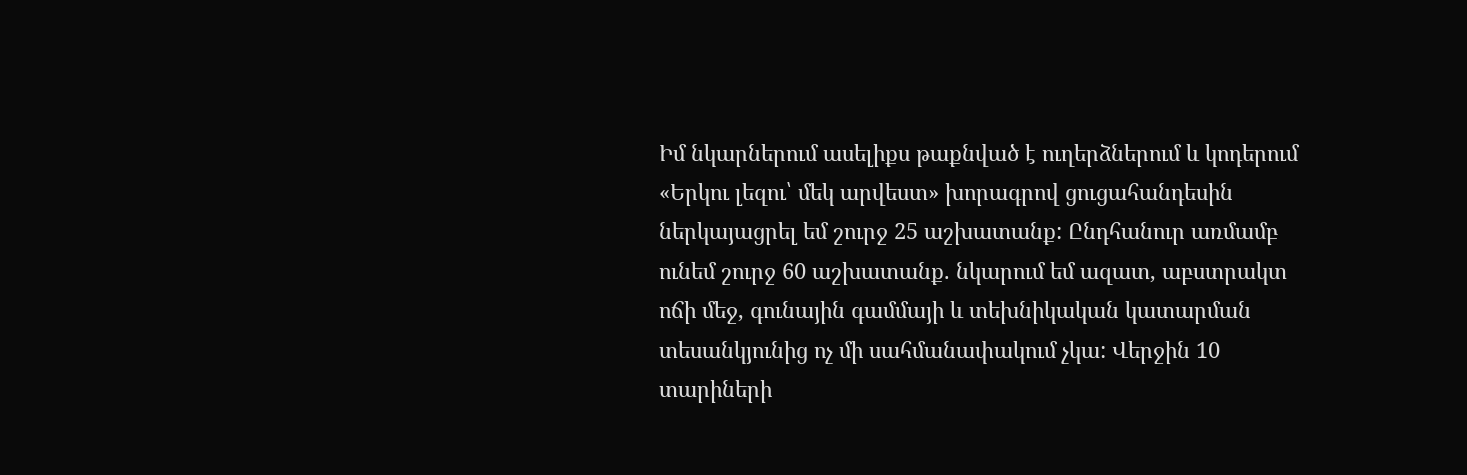Իմ նկարներում ասելիքս թաքնված է ուղերձներում և կոդերում
«Երկու լեզու՝ մեկ արվեստ» խորագրով ցուցահանդեսին ներկայացրել եմ շուրջ 25 աշխատանք: Ընդհանուր առմամբ ունեմ շուրջ 60 աշխատանք. նկարում եմ ազատ, աբստրակտ ոճի մեջ, գունային գամմայի և տեխնիկական կատարման տեսանկյունից ոչ մի սահմանափակում չկա: Վերջին 10 տարիների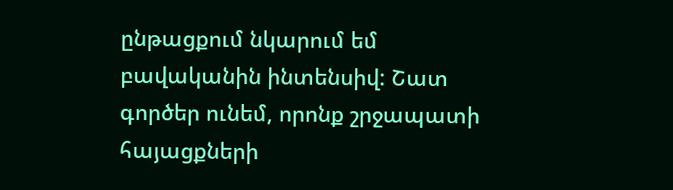ընթացքում նկարում եմ բավականին ինտենսիվ: Շատ գործեր ունեմ, որոնք շրջապատի հայացքների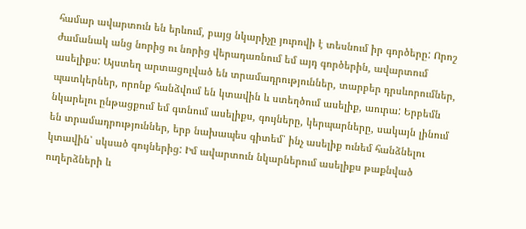համար ավարտուն են երևում, բայց նկարիչը յուրովի է տեսնում իր գործերը: Որոշ ժամանակ անց նորից ու նորից վերադառնում եմ այդ գործերին, ավարտում ասելիքս: Այստեղ արտացոլված են տրամադրություններ, տարբեր դրսևորումներ, պատկերներ, որոնք հանձվում են կտավին և ստեղծում ասելիք, աուրա: Երբեմն նկարելու ընթացքում եմ գտնում ասելիքս, գույները, կերպարները, սակայն լինում են տրամադրություններ, երբ նախապես գիտեմ՝ ինչ ասելիք ունեմ հանձնելու կտավին՝ սկսած գույներից: Իմ ավարտուն նկարներում ասելիքս թաքնված ուղերձների և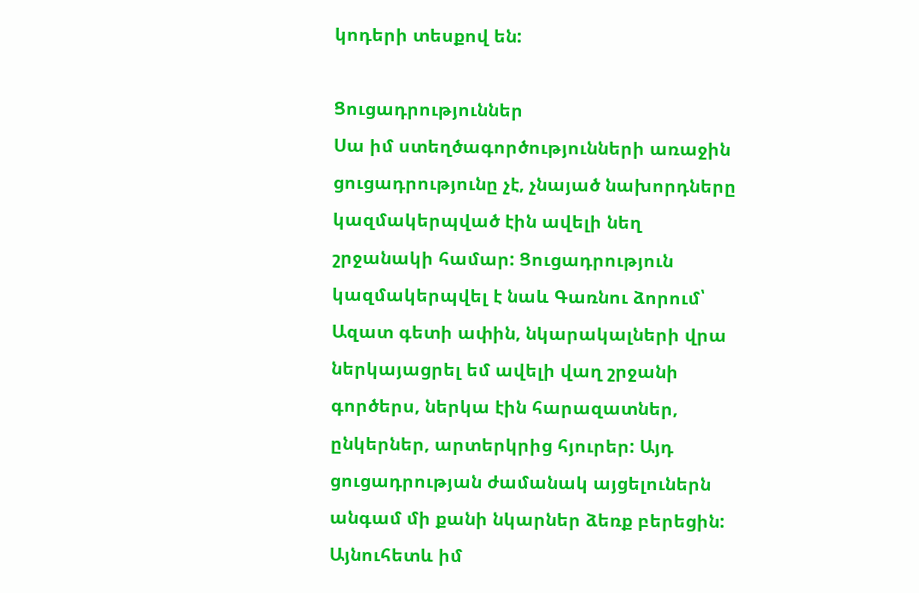կոդերի տեսքով են:

Ցուցադրություններ
Սա իմ ստեղծագործությունների առաջին ցուցադրությունը չէ, չնայած նախորդները կազմակերպված էին ավելի նեղ շրջանակի համար: Ցուցադրություն կազմակերպվել է նաև Գառնու ձորում՝ Ազատ գետի ափին, նկարակալների վրա ներկայացրել եմ ավելի վաղ շրջանի գործերս, ներկա էին հարազատներ, ընկերներ, արտերկրից հյուրեր: Այդ ցուցադրության ժամանակ այցելուներն անգամ մի քանի նկարներ ձեռք բերեցին: Այնուհետև իմ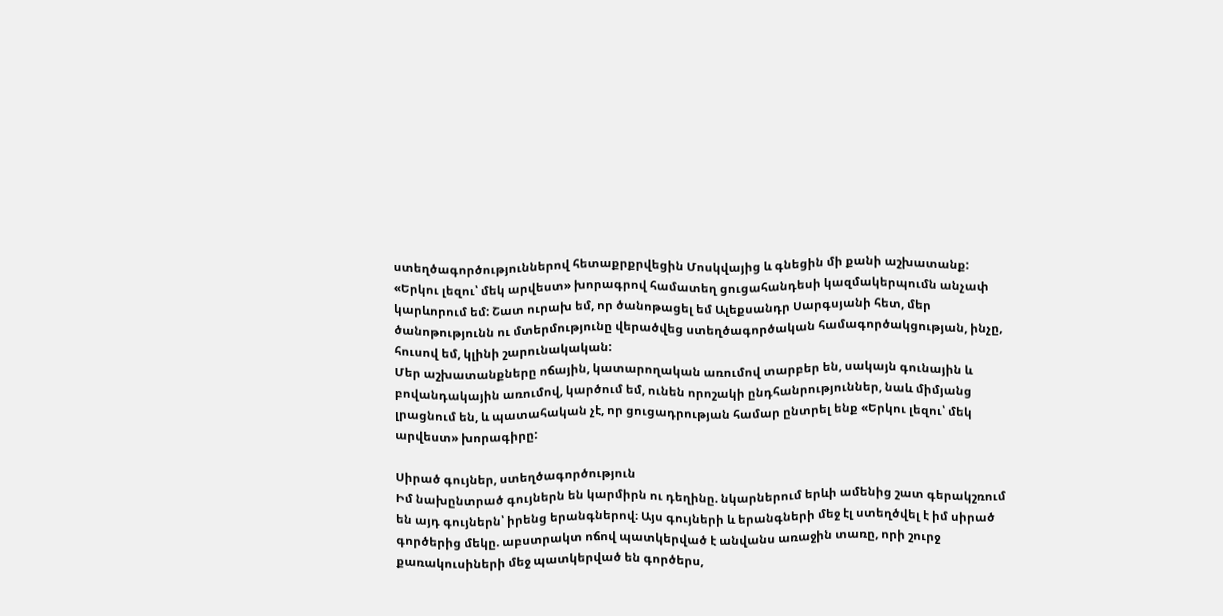ստեղծագործություններով հետաքրքրվեցին Մոսկվայից և գնեցին մի քանի աշխատանք:
«Երկու լեզու՝ մեկ արվեստ» խորագրով համատեղ ցուցահանդեսի կազմակերպումն անչափ կարևորում եմ: Շատ ուրախ եմ, որ ծանոթացել եմ Ալեքսանդր Սարգսյանի հետ, մեր ծանոթությունն ու մտերմությունը վերածվեց ստեղծագործական համագործակցության, ինչը, հուսով եմ, կլինի շարունակական:
Մեր աշխատանքները ոճային, կատարողական առումով տարբեր են, սակայն գունային և բովանդակային առումով, կարծում եմ, ունեն որոշակի ընդհանրություններ, նաև միմյանց լրացնում են, և պատահական չէ, որ ցուցադրության համար ընտրել ենք «Երկու լեզու՝ մեկ արվեստ» խորագիրը:

Սիրած գույներ, ստեղծագործություն
Իմ նախընտրած գույներն են կարմիրն ու դեղինը. նկարներում երևի ամենից շատ գերակշռում են այդ գույներն՝ իրենց երանգներով։ Այս գույների և երանգների մեջ էլ ստեղծվել է իմ սիրած գործերից մեկը. աբստրակտ ոճով պատկերված է անվանս առաջին տառը, որի շուրջ քառակուսիների մեջ պատկերված են գործերս,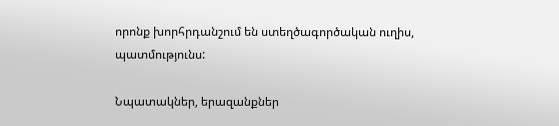որոնք խորհրդանշում են ստեղծագործական ուղիս, պատմությունս:

Նպատակներ, երազանքներ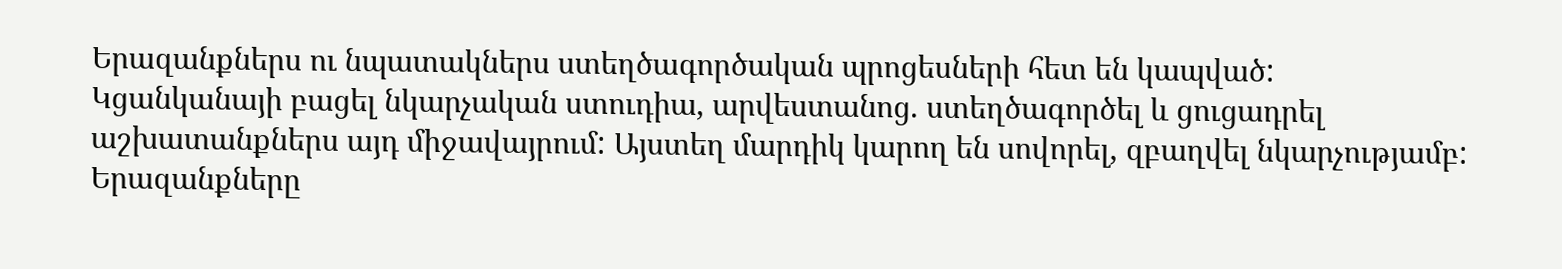Երազանքներս ու նպատակներս ստեղծագործական պրոցեսների հետ են կապված:
Կցանկանայի բացել նկարչական ստուդիա, արվեստանոց. ստեղծագործել և ցուցադրել աշխատանքներս այդ միջավայրում: Այստեղ մարդիկ կարող են սովորել, զբաղվել նկարչությամբ: Երազանքները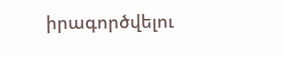իրագործվելու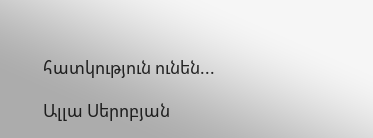հատկություն ունեն...

Ալլա Սերոբյան